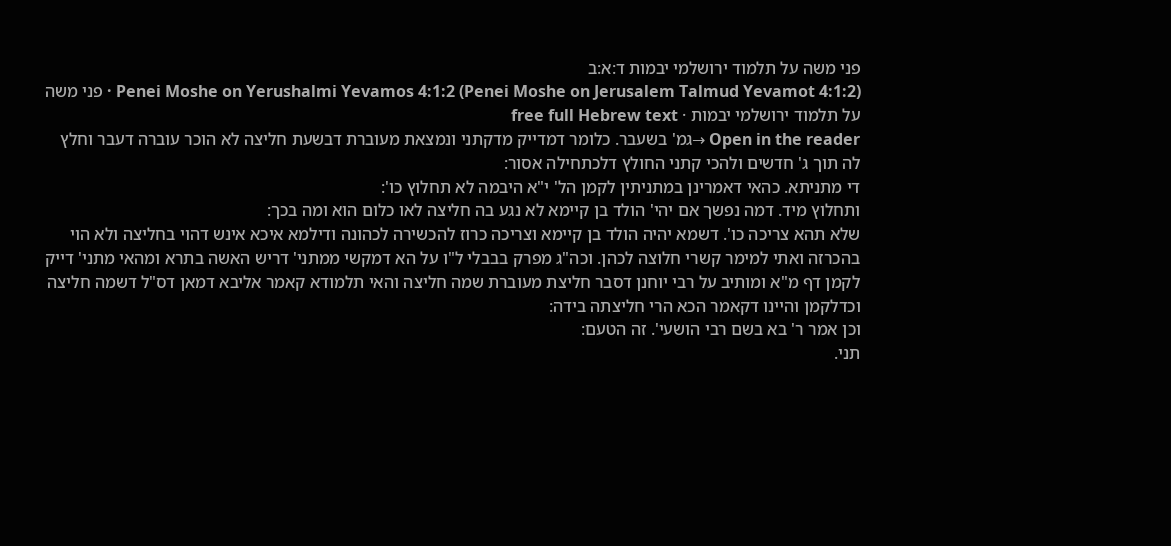פני משה על תלמוד ירושלמי יבמות ד:א:ב
Penei Moshe on Yerushalmi Yevamos 4:1:2 (Penei Moshe on Jerusalem Talmud Yevamot 4:1:2) · פני משה על תלמוד ירושלמי יבמות · free full Hebrew text
Open in the reader →גמ' בשעבר. כלומר דמדייק מדקתני ונמצאת מעוברת דבשעת חליצה לא הוכר עוברה דעבר וחלץ לה תוך ג' חדשים ולהכי קתני החולץ דלכתחילה אסור:
די מתניתא. כהאי דאמרינן במתניתין לקמן הל' י"א היבמה לא תחלוץ כו':
ותחלוץ מיד. דמה נפשך אם יהי' הולד בן קיימא לא נגע בה חליצה לאו כלום הוא ומה בכך:
שלא תהא צריכה כו'. דשמא יהיה הולד בן קיימא וצריכה כרוז להכשירה לכהונה ודילמא איכא אינש דהוי בחליצה ולא הוי בהכרזה ואתי למימר קשרי חלוצה לכהן. וכה"ג מפרק בבבלי ל"ו על הא דמקשי ממתני' דריש האשה בתרא ומהאי מתני' דייק לקמן דף מ"א ומותיב על רבי יוחנן דסבר חליצת מעוברת שמה חליצה והאי תלמודא קאמר אליבא דמאן דס"ל דשמה חליצה וכדלקמן והיינו דקאמר הכא הרי חליצתה בידה:
וכן אמר ר' בא בשם רבי הושעי'. זה הטעם:
תני.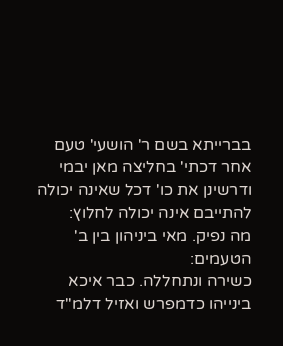בברייתא בשם ר' הושעי' טעם אחר דכתי' בחליצה מאן יבמי ודרשינן את כו' דכל שאינה יכולה להתייבם אינה יכולה לחלוץ:
מה נפיק. מאי ביניהון בין ב' הטעמים:
כשירה ונתחללה. כבר איכא בינייהו כדמפרש ואזיל דלמ"ד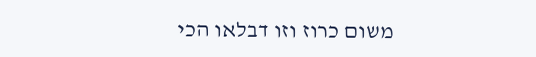משום כרוז וזו דבלאו הכי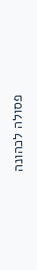פסולה לכהונה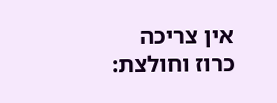אין צריכה כרוז וחולצת: